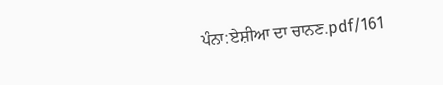ਪੰਨਾ:ਏਸ਼ੀਆ ਦਾ ਚਾਨਣ.pdf/161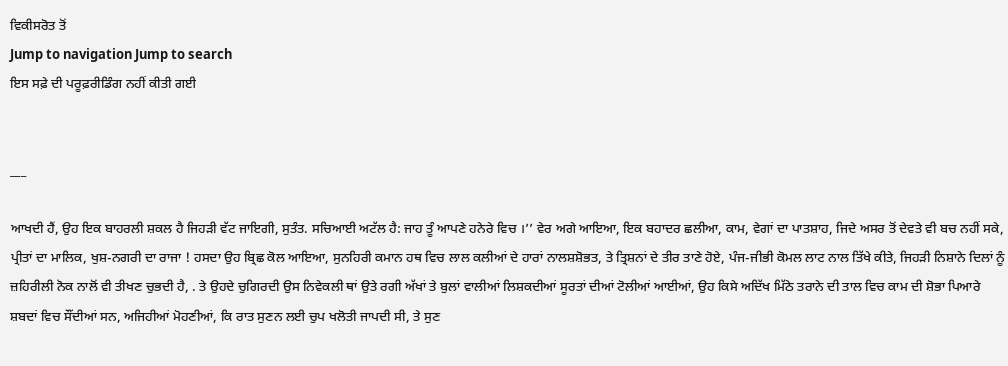ਵਿਕੀਸਰੋਤ ਤੋਂ
Jump to navigation Jump to search
ਇਸ ਸਫ਼ੇ ਦੀ ਪਰੂਫ਼ਰੀਡਿੰਗ ਨਹੀਂ ਕੀਤੀ ਗਈ


___

ਆਖਦੀ ਹੈਂ, ਉਹ ਇਕ ਬਾਹਰਲੀ ਸ਼ਕਲ ਹੈ ਜਿਹੜੀ ਵੱਟ ਜਾਇਗੀ, ਸੁਤੰਤ. ਸਚਿਆਈ ਅਟੱਲ ਹੈ: ਜਾਹ ਤੂੰ ਆਪਣੇ ਹਨੇਰੇ ਵਿਚ ।’’ ਵੇਰ ਅਗੇ ਆਇਆ, ਇਕ ਬਹਾਦਰ ਛਲੀਆ, ਕਾਮ, ਵੇਗਾਂ ਦਾ ਪਾਤਸ਼ਾਹ, ਜਿਦੇ ਅਸਰ ਤੋਂ ਦੇਵਤੇ ਵੀ ਬਚ ਨਹੀਂ ਸਕੇ, ਪ੍ਰੀਤਾਂ ਦਾ ਮਾਲਿਕ, ਖੁਸ਼-ਨਗਰੀ ਦਾ ਰਾਜਾ ! ਹਸਦਾ ਉਹ ਬ੍ਰਿਛ ਕੋਲ ਆਇਆ, ਸੁਨਹਿਰੀ ਕਮਾਨ ਹਥ ਵਿਚ ਲਾਲ ਕਲੀਆਂ ਦੇ ਹਾਰਾਂ ਨਾਲਸ਼ਸ਼ੋਭਤ, ਤੇ ਤ੍ਰਿਸ਼ਨਾਂ ਦੇ ਤੀਰ ਤਾਣੇ ਹੋਏ, ਪੰਜ-ਜੀਭੀ ਕੋਮਲ ਲਾਟ ਨਾਲ ਤਿੱਖੇ ਕੀਤੇ, ਜਿਹੜੀ ਨਿਸ਼ਾਨੇ ਦਿਲਾਂ ਨੂੰ ਜ਼ਹਿਰੀਲੀ ਨੋਕ ਨਾਲੋਂ ਵੀ ਤੀਖਣ ਚੁਭਦੀ ਹੈ, . ਤੇ ਉਹਦੇ ਚੁਗਿਰਦੀ ਉਸ ਨਿਵੇਕਲੀ ਥਾਂ ਉਤੇ ਰਗੀ ਅੱਖਾਂ ਤੇ ਬੁਲਾਂ ਵਾਲੀਆਂ ਲਿਸ਼ਕਦੀਆਂ ਸੂਰਤਾਂ ਦੀਆਂ ਟੋਲੀਆਂ ਆਈਆਂ, ਉਹ ਕਿਸੇ ਅਦਿੱਖ ਮਿੱਠੇ ਤਰਾਨੇ ਦੀ ਤਾਲ ਵਿਚ ਕਾਮ ਦੀ ਸ਼ੋਭਾ ਪਿਆਰੇ ਸ਼ਬਦਾਂ ਵਿਚ ਸੌਂਦੀਆਂ ਸਨ, ਅਜਿਹੀਆਂ ਮੋਹਣੀਆਂ, ਕਿ ਰਾਤ ਸੁਣਨ ਲਈ ਚੁਪ ਖਲੋਤੀ ਜਾਪਦੀ ਸੀ, ਤੇ ਸੁਣ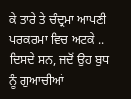ਕੇ ਤਾਰੇ ਤੇ ਚੰਦ੍ਰਮਾ ਆਪਣੀ ਪਰਕਰਮਾ ਵਿਚ ਅਟਕੇ .. ਦਿਸਦੇ ਸਨ, ਜਦੋਂ ਉਹ ਬੁਧ ਨੂੰ ਗੁਆਚੀਆਂ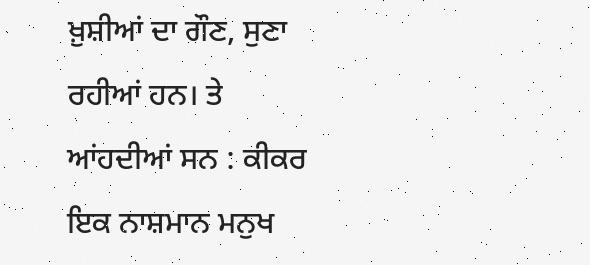ਖ਼ੁਸ਼ੀਆਂ ਦਾ ਗੌਣ, ਸੁਣਾ ਰਹੀਆਂ ਹਨ। ਤੇ ਆਂਹਦੀਆਂ ਸਨ : ਕੀਕਰ ਇਕ ਨਾਸ਼ਮਾਨ ਮਨੁਖ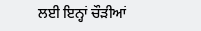ਲਈ ਇਨ੍ਹਾਂ ਚੌੜੀਆਂ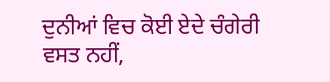ਦੁਨੀਆਂ ਵਿਚ ਕੋਈ ਏਦੇ ਚੰਗੇਰੀ ਵਸਤ ਨਹੀਂ,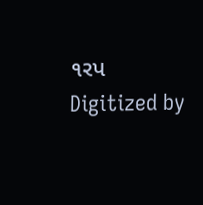૧રપ Digitized by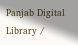Panjab Digital Library /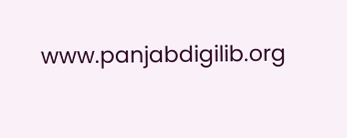www.panjabdigilib.org